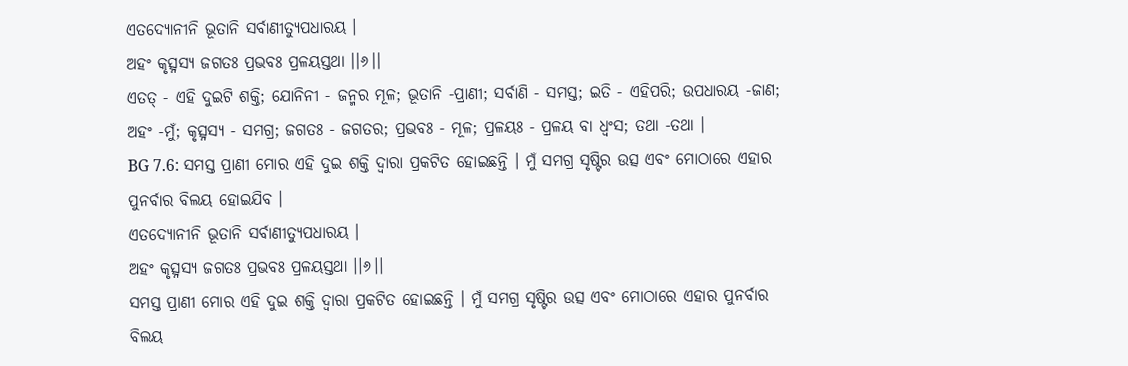ଏତଦ୍ୟୋନୀନି ଭୂତାନି ସର୍ବାଣୀତ୍ୟୁପଧାରୟ ।
ଅହଂ କୃତ୍ସ୍ନସ୍ୟ ଜଗତଃ ପ୍ରଭବଃ ପ୍ରଳୟସ୍ତଥା ।।୬।।
ଏତତ୍ - ଏହି ଦୁଇଟି ଶକ୍ତି; ଯୋନିନୀ - ଜନ୍ମର ମୂଳ; ଭୂତାନି -ପ୍ରାଣୀ; ସର୍ବାଣି - ସମସ୍ତ; ଇତି - ଏହିପରି; ଉପଧାରୟ -ଜାଣ; ଅହଂ -ମୁଁ; କୃତ୍ସ୍ନସ୍ୟ - ସମଗ୍ର; ଜଗତଃ - ଜଗତର; ପ୍ରଭବଃ - ମୂଳ; ପ୍ରଳୟଃ - ପ୍ରଳୟ ବା ଧ୍ୱଂସ; ତଥା -ତଥା ।
BG 7.6: ସମସ୍ତ ପ୍ରାଣୀ ମୋର ଏହି ଦୁଇ ଶକ୍ତି ଦ୍ୱାରା ପ୍ରକଟିତ ହୋଇଛନ୍ତି । ମୁଁ ସମଗ୍ର ସୃଷ୍ଟିର ଉତ୍ସ ଏବଂ ମୋଠାରେ ଏହାର ପୁନର୍ବାର ବିଲୟ ହୋଇଯିବ ।
ଏତଦ୍ୟୋନୀନି ଭୂତାନି ସର୍ବାଣୀତ୍ୟୁପଧାରୟ ।
ଅହଂ କୃତ୍ସ୍ନସ୍ୟ ଜଗତଃ ପ୍ରଭବଃ ପ୍ରଳୟସ୍ତଥା ।।୬।।
ସମସ୍ତ ପ୍ରାଣୀ ମୋର ଏହି ଦୁଇ ଶକ୍ତି ଦ୍ୱାରା ପ୍ରକଟିତ ହୋଇଛନ୍ତି । ମୁଁ ସମଗ୍ର ସୃଷ୍ଟିର ଉତ୍ସ ଏବଂ ମୋଠାରେ ଏହାର ପୁନର୍ବାର ବିଲୟ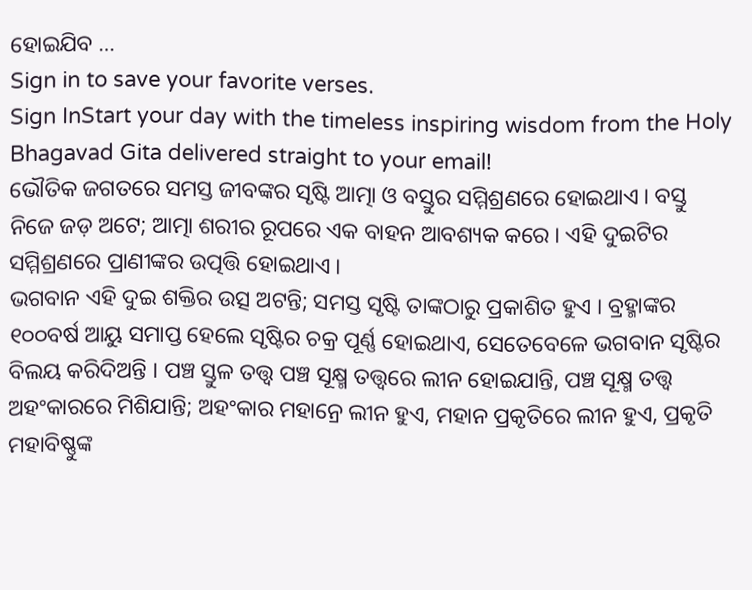ହୋଇଯିବ …
Sign in to save your favorite verses.
Sign InStart your day with the timeless inspiring wisdom from the Holy Bhagavad Gita delivered straight to your email!
ଭୌତିକ ଜଗତରେ ସମସ୍ତ ଜୀବଙ୍କର ସୃଷ୍ଟି ଆତ୍ମା ଓ ବସ୍ତୁର ସମ୍ମିଶ୍ରଣରେ ହୋଇଥାଏ । ବସ୍ତୁ ନିଜେ ଜଡ଼ ଅଟେ; ଆତ୍ମା ଶରୀର ରୂପରେ ଏକ ବାହନ ଆବଶ୍ୟକ କରେ । ଏହି ଦୁଇଟିର ସମ୍ମିଶ୍ରଣରେ ପ୍ରାଣୀଙ୍କର ଉତ୍ପତ୍ତି ହୋଇଥାଏ ।
ଭଗବାନ ଏହି ଦୁଇ ଶକ୍ତିର ଉତ୍ସ ଅଟନ୍ତି; ସମସ୍ତ ସୃଷ୍ଟି ତାଙ୍କଠାରୁ ପ୍ରକାଶିତ ହୁଏ । ବ୍ରହ୍ମାଙ୍କର ୧୦୦ବର୍ଷ ଆୟୁ ସମାପ୍ତ ହେଲେ ସୃଷ୍ଟିର ଚକ୍ର ପୂର୍ଣ୍ଣ ହୋଇଥାଏ, ସେତେବେଳେ ଭଗବାନ ସୃଷ୍ଟିର ବିଲୟ କରିଦିଅନ୍ତି । ପଞ୍ଚ ସ୍ତୁଳ ତତ୍ତ୍ୱ ପଞ୍ଚ ସୂକ୍ଷ୍ମ ତତ୍ତ୍ୱରେ ଲୀନ ହୋଇଯାନ୍ତି, ପଞ୍ଚ ସୂକ୍ଷ୍ମ ତତ୍ତ୍ୱ ଅହଂକାରରେ ମିଶିଯାନ୍ତି; ଅହଂକାର ମହାନ୍ରେ ଲୀନ ହୁଏ, ମହାନ ପ୍ରକୃତିରେ ଲୀନ ହୁଏ, ପ୍ରକୃତି ମହାବିଷ୍ଣୁଙ୍କ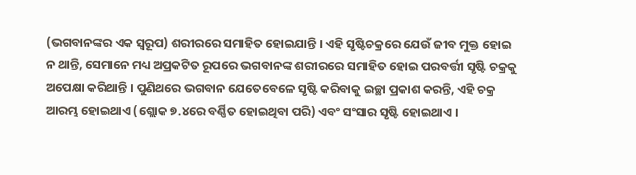(ଭଗବାନଙ୍କର ଏକ ସ୍ୱରୂପ) ଶରୀରରେ ସମାହିତ ହୋଇଯାନ୍ତି । ଏହି ସୃଷ୍ଟିଚକ୍ରରେ ଯେଉଁ ଜୀବ ମୁକ୍ତ ହୋଇ ନ ଥାନ୍ତି, ସେମାନେ ମଧ୍ୟ ଅପ୍ରକଟିତ ରୂପରେ ଭଗବାନଙ୍କ ଶରୀରରେ ସମାହିତ ହୋଇ ପରବର୍ତ୍ତୀ ସୃଷ୍ଟି ଚକ୍ରକୁ ଅପେକ୍ଷା କରିଥାନ୍ତି । ପୁଣିଥରେ ଭଗବାନ ଯେତେବେଳେ ସୃଷ୍ଟି କରିବାକୁ ଇଚ୍ଛା ପ୍ରକାଶ କରନ୍ତି, ଏହି ଚକ୍ର ଆରମ୍ଭ ହୋଇଥାଏ (ଶ୍ଲୋକ ୭.୪ରେ ବର୍ଣ୍ଣିତ ହୋଇଥିବା ପରି) ଏବଂ ସଂସାର ସୃଷ୍ଟି ହୋଇଥାଏ ।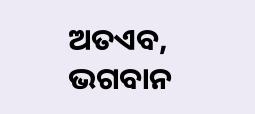ଅତଏବ, ଭଗବାନ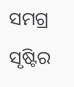ସମଗ୍ର ସୃଷ୍ଟିର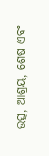ଉତ୍ସ, ଆଶ୍ରୟ, ଶେଷ ଏବଂ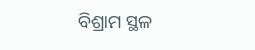ବିଶ୍ରାମ ସ୍ଥଳ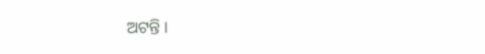ଅଟନ୍ତି ।